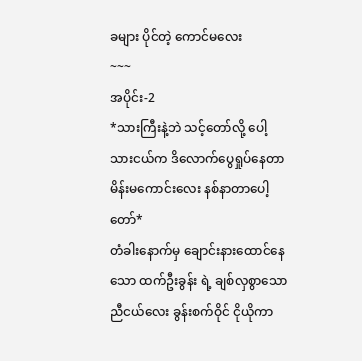ခများ ပိုင်တဲ့ ကောင်မလေး
~~~
အပိုင်း-2
*သားကြီးနဲ့ဘဲ သင့်တော်လို့ ပေါ့
သားငယ်က ဒိလောက်ပွေရှုပ်နေတာ မိန်းမကောင်းလေး နစ်နာတာပေါ့ တော်*
တံခါးနောက်မှ ချောင်းနားထောင်နေသော ထက်ဦးခွန်း ရဲ့ ချစ်လှစွာသော
ညီငယ်လေး ခွန်းစက်ဝိုင် ငိုယိုကာ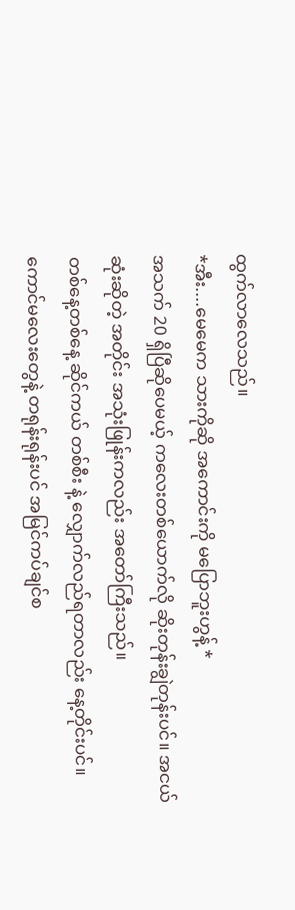ထွက်လာလေသည်။
*အီး....မေမေက သားကိုဆို အကောင်းကို မပြောဘူးဟွန့် *
အသက် 20 ရှိပြီဆိုပေမယ့် ကလေးတစ်ယောက်လို ဆိုးတုန်းချွဲတုန်းပင်။ အငယ်ဆုံးဆိုတဲ့ အတိုင်း အသုံးဖြုန်းကလည်း အတော်ကြီးသည်။
တစ်နေ့တစ်နေ့ ဆိုင်ကယ် တစ်စီး နဲ့ လျှောက်လည်ရတာလည်း နေ့တိုင်းပင်။ကောင်မလေးတွေနဲ့ တရုန်းရုန်းပင် အမြင်ကပ်ချင်စ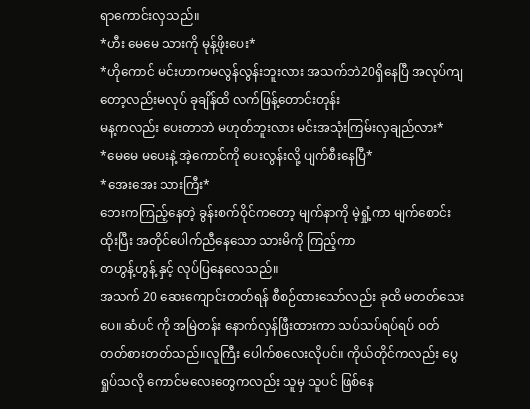ရာကောင်းလှသည်။
*ဟီး မေမေ သားကို မုန့်ဖိုးပေး*
*ဟိုကောင် မင်းဟာကမလွန်လွန်းဘူးလား အသက်ဘဲ20ရှိနေပြီ အလုပ်ကျတော့လည်းမလုပ် ခုချိန်ထိ လက်ဖြန့်တောင်းတုန်း
မန့ကလည်း ပေးတာဘဲ မဟုတ်ဘူးလား မင်းအသုံးကြမ်းလှချည်လား*
*မေမေ မပေးနဲ့ အဲ့ကောင်ကို ပေးလွန်းလို့ ပျက်စီးနေပြီ*
*အေးအေး သားကြီး*
ဘေးကကြည့်နေတဲ့ ခွန်းစက်ဝိုင်ကတော့ မျက်နာကို မဲ့ရှုံ့ကာ မျက်စောင်းထိုးပြီး အတိုင်ပေါက်ညီနေသော သားမိကို ကြည့်ကာ
တဟွန့်ဟွန့် နှင့် လုပ်ပြနေလေသည်။
အသက် 20 ဆေးကျောင်းတတ်ရန် စီစဉ်ထားသော်လည်း ခုထိ မတတ်သေးပေ။ ဆံပင် ကို အမြဲတန်း နောက်လှန်ဖြီးထားကာ သပ်သပ်ရပ်ရပ် ဝတ်တတ်စားတတ်သည်။လူကြီး ပေါက်စလေးလိုပင်။ ကိုယ်တိုင်ကလည်း ပွေရှုပ်သလို ကောင်မလေးတွေကလည်း သူမှ သူပင် ဖြစ်နေ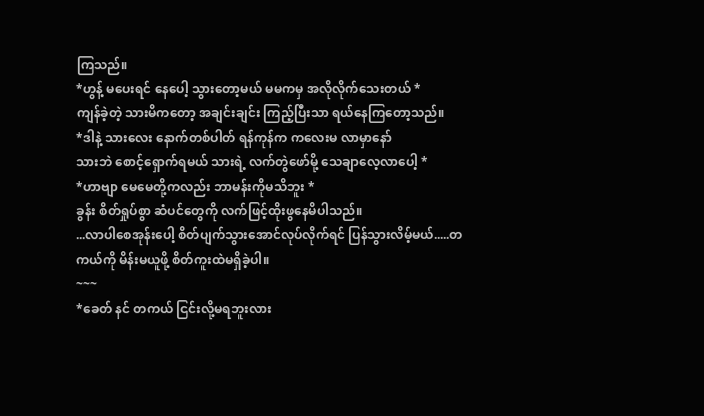ကြသည်။
*ဟွန့် မပေးရင် နေပေါ့ သွားတော့မယ် မမကမှ အလိုလိုက်သေးတယ် *
ကျန်ခဲ့တဲ့ သားမိကတော့ အချင်းချင်း ကြည့်ပြီးသာ ရယ်နေကြတော့သည်။
*ဒါနဲ့ သားလေး နောက်တစ်ပါတ် ရန်ကုန်က ကလေးမ လာမှာနော်
သားဘဲ စောင့်ရှောက်ရမယ် သားရဲ့ လက်တွဲဖော်မို့ သေချာလေ့လာပေါ့ *
*ဟာဗျာ မေမေတို့ကလည်း ဘာမန်းကိုမသိဘူး *
ခွန်း စိတ်ရှုပ်စွာ ဆံပင်တွေကို လက်ဖြင့်ထိုးဖွနေမိပါသည်။
...လာပါစေအုန်းပေါ့ စိတ်ပျက်သွားအောင်လုပ်လိုက်ရင် ပြန်သွားလိမ့်မယ်.....တကယ်ကို မိန်းမယူဖို့ စိတ်ကူးထဲမရှိခဲ့ပါ။
~~~
*ခေတ် နင် တကယ် ငြင်းလို့မရဘူးလား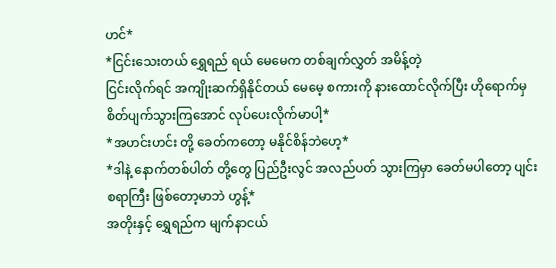ဟင်*
*ငြင်းသေးတယ် ရွှေရည် ရယ် မေမေက တစ်ချက်လွှတ် အမိန့်တဲ့
ငြင်းလိုက်ရင် အကျိုးဆက်ရှိနိုင်တယ် မေမေ့ စကားကို နားထောင်လိုက်ပြီး ဟိုရောက်မှ စိတ်ပျက်သွားကြအောင် လုပ်ပေးလိုက်မာပါ့*
*အဟင်းဟင်း တို့ ခေတ်ကတော့ မနိုင်စိန်ဘဲဟေ့*
*ဒါနဲ့ နောက်တစ်ပါတ် တို့တွေ ပြည်ဦးလွင် အလည်ပတ် သွားကြမှာ ခေတ်မပါတော့ ပျင်းစရာကြီး ဖြစ်တော့မာဘဲ ဟွန့်*
အတိုးနှင့် ရွှေရည်က မျက်နာငယ်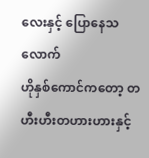လေးနှင့် ပြောနေသလောက်
ဟိုနှစ်ကောင်ကတော့ တဟီးဟီးတဟားဟားနှင့်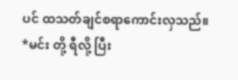ပင် ထသတ်ချင်စရာကောင်းလှသည်။
*မင်း တို့ ရီလို့ ပြီး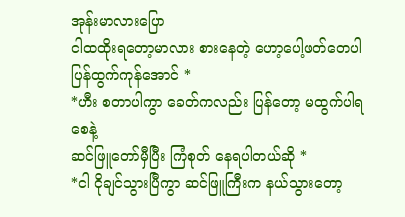အုန်းမာလားပြော
ငါထထိုးရတော့မာလား စားနေတဲ့ ဟော့ပေါ့ဖတ်တေပါ ပြန်ထွက်ကုန်အောင် *
*ဟီး စတာပါကွာ ခေတ်ကလည်း ပြန်တော့ မထွက်ပါရစေနဲ့
ဆင်ဖြူတော်မှီပြီး ကြံစုတ် နေရပါတယ်ဆို *
*ငါ ငိုချင်သွားပြီကွာ ဆင်ဖြူကြီးက နယ်သွားတော့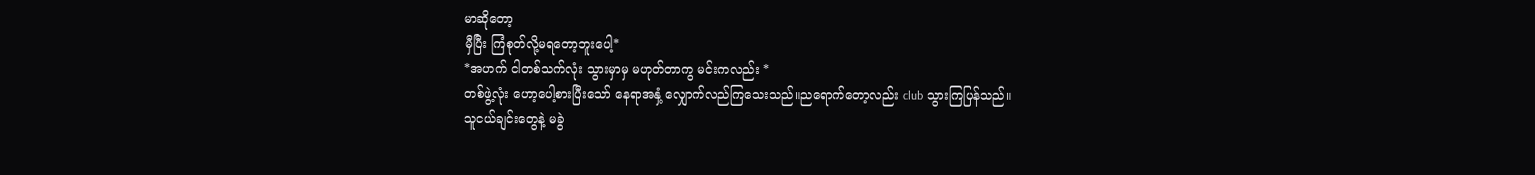မာဆိုတော့
မှီပြီး ကြံစုတ်လို့မရတော့ဘူးပေါ့*
*အဟက် ငါတစ်သက်လုံး သွားမှာမှ မဟုတ်တာကွ မင်းကလည်း *
တစ်ဖွဲ့လုံး ဟော့ပေါ့စားပြီးသော် နေရာအနှံ့ လျှောက်လည်ကြသေးသည်။ညရောက်တော့လည်း club သွားကြပြန်သည်။
သူငယ်ချင်းတွေနဲ့ မခွဲ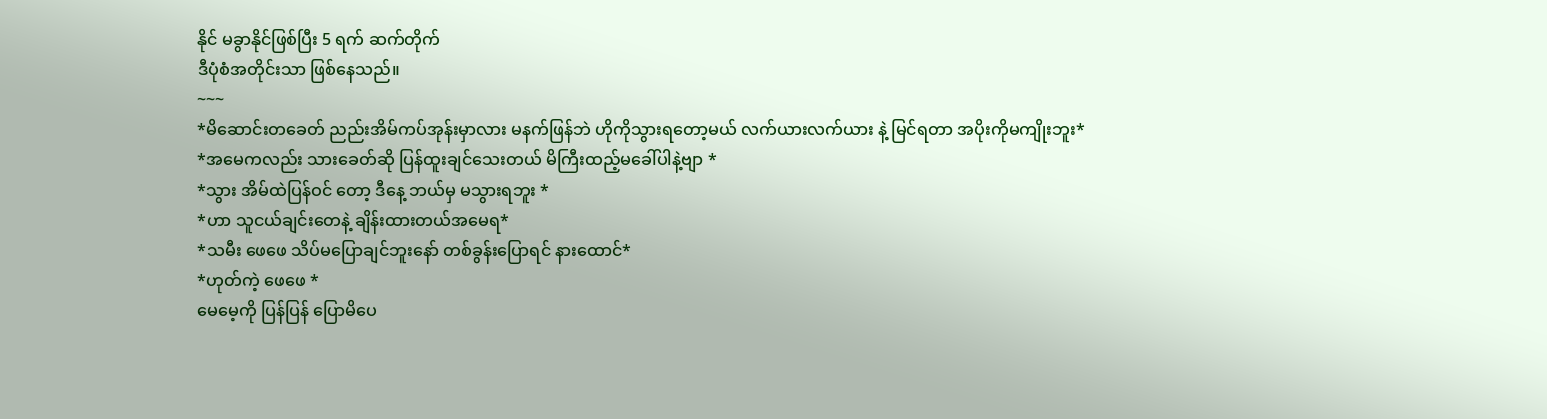နိုင် မခွာနိုင်ဖြစ်ပြီး 5 ရက် ဆက်တိုက်
ဒီပုံစံအတိုင်းသာ ဖြစ်နေသည်။
~~~
*မိဆောင်းတခေတ် ညည်းအိမ်ကပ်အုန်းမှာလား မနက်ဖြန်ဘဲ ဟိုကိုသွားရတော့မယ် လက်ယားလက်ယား နဲ့ မြင်ရတာ အပိုးကိုမကျိုးဘူး*
*အမေကလည်း သားခေတ်ဆို ပြန်ထူးချင်သေးတယ် မိကြီးထည့်မခေါ်ပါနဲ့ဗျာ *
*သွား အိမ်ထဲပြန်ဝင် တော့ ဒီနေ့ ဘယ်မှ မသွားရဘူး *
*ဟာ သူငယ်ချင်းတေနဲ့ ချိန်းထားတယ်အမေရ*
*သမီး ဖေဖေ သိပ်မပြောချင်ဘူးနော် တစ်ခွန်းပြောရင် နားထောင်*
*ဟုတ်ကဲ့ ဖေဖေ *
မေမေ့ကို ပြန်ပြန် ပြောမိပေ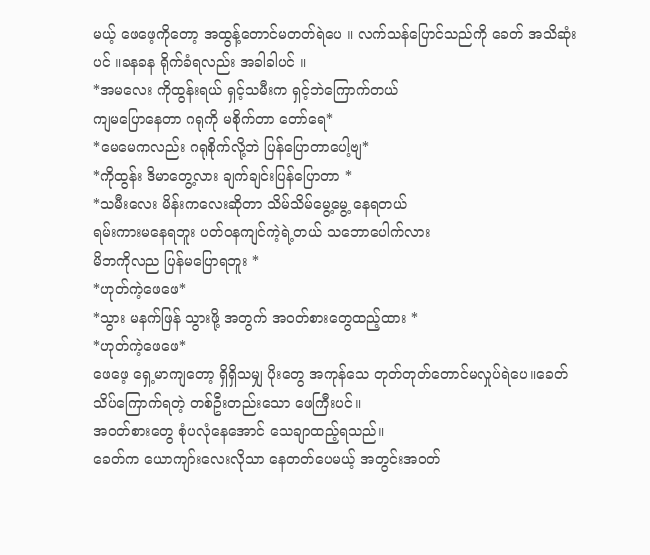မယ့် ဖေဖေ့ကိုတော့ အထွန့်တောင်မတတ်ရဲပေ ။ လက်သန်ပြောင်သည်ကို ခေတ် အသိဆုံးပင် ။ခနခန ရိုက်ခံရလည်း အခါခါပင် ။
*အမလေး ကိုထွန်းရယ် ရှင့်သမီးက ရှင့်ဘဲကြောက်တယ်
ကျမပြောနေတာ ဂရုကို မစိုက်တာ တော်ရေ*
*မေမေကလည်း ဂရုစိုက်လို့ဘဲ ပြန်ပြောတာပေါ့ဗျ*
*ကိုထွန်း ဒိမာတွေ့လား ချက်ချင်းပြန်ပြောတာ *
*သမီးလေး မိန်းကလေးဆိုတာ သိမ်သိမ်မွေ့မွေ့ နေရတယ်
ရမ်းကားမနေရဘူး ပတ်ဝနကျင်ကဲ့ရဲ့တယ် သဘောပေါက်လား
မိဘကိုလည ပြန်မပြောရဘူး *
*ဟုတ်ကဲ့ဖေဖေ*
*သွား မနက်ဖြန် သွားဖို့ အတွက် အဝတ်စားတွေထည့်ထား *
*ဟုတ်ကဲ့ဖေဖေ*
ဖေဖေ့ ရှေ့မာကျတော့ ရှိရှိသမျှ ပိုးတွေ အကုန်သေ တုတ်တုတ်တောင်မလှုပ်ရဲပေ။ခေတ်သိပ်ကြောက်ရတဲ့ တစ်ဦးတည်းသော ဖေကြီးပင်။
အဝတ်စားတွေ စုံပလုံနေအောင် သေချာထည့်ရသည်။
ခေတ်က ယောကျာ်းလေးလိုသာ နေတတ်ပေမယ့် အတွင်းအဝတ်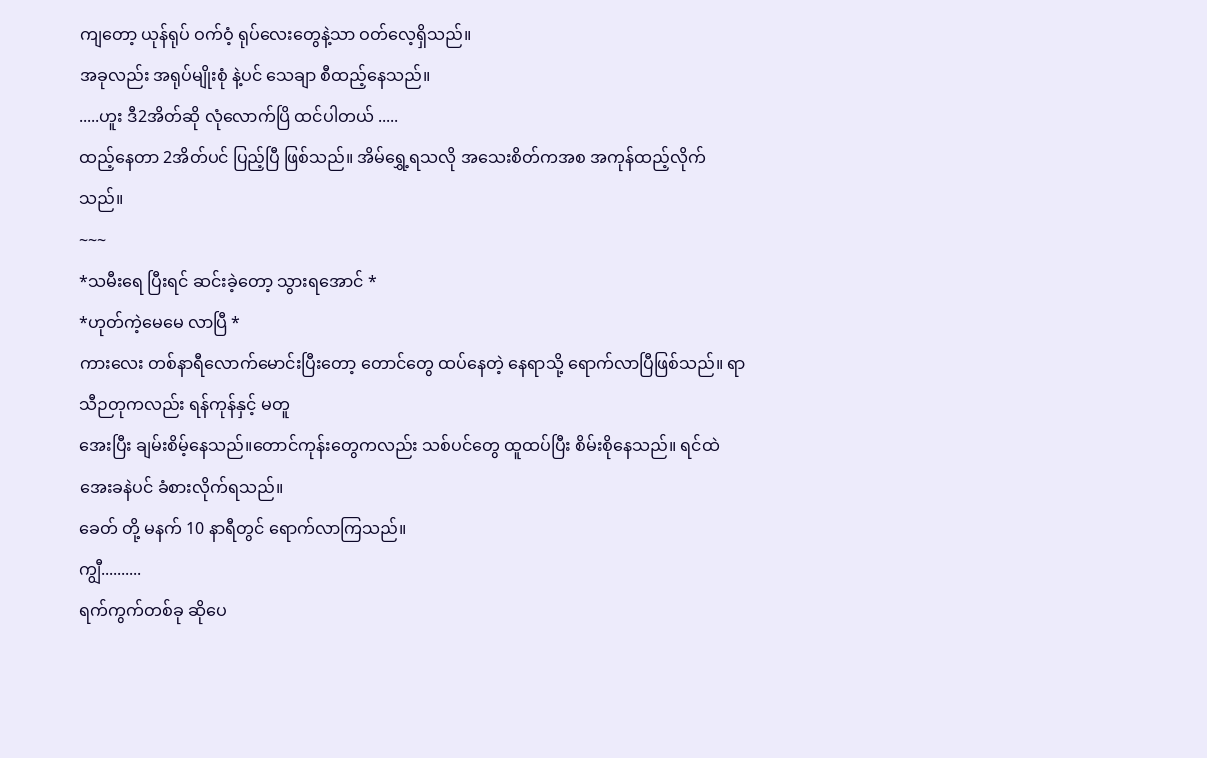ကျတော့ ယုန်ရုပ် ဝက်ဝံ့ ရုပ်လေးတွေနဲ့သာ ဝတ်လေ့ရှိသည်။
အခုလည်း အရုပ်မျိုးစုံ နဲ့ပင် သေချာ စီထည့်နေသည်။
.....ဟူး ဒီ2အိတ်ဆို လုံလောက်ပြိ ထင်ပါတယ် .....
ထည့်နေတာ 2အိတ်ပင် ပြည့်ပြီ ဖြစ်သည်။ အိမ်ရွှေ့ရသလို အသေးစိတ်ကအစ အကုန်ထည့်လိုက်သည်။
~~~
*သမီးရေ ပြီးရင် ဆင်းခဲ့တော့ သွားရအောင် *
*ဟုတ်ကဲ့မေမေ လာပြီ *
ကားလေး တစ်နာရီလောက်မောင်းပြီးတော့ တောင်တွေ ထပ်နေတဲ့ နေရာသို့ ရောက်လာပြီဖြစ်သည်။ ရာသီဉတုကလည်း ရန်ကုန်နှင့် မတူ
အေးပြီး ချမ်းစိမ့်နေသည်။တောင်ကုန်းတွေကလည်း သစ်ပင်တွေ ထူထပ်ပြီး စိမ်းစိုနေသည်။ ရင်ထဲ အေးခနဲပင် ခံစားလိုက်ရသည်။
ခေတ် တို့ မနက် 10 နာရီတွင် ရောက်လာကြသည်။
ကျွီ..........
ရက်ကွက်တစ်ခု ဆိုပေ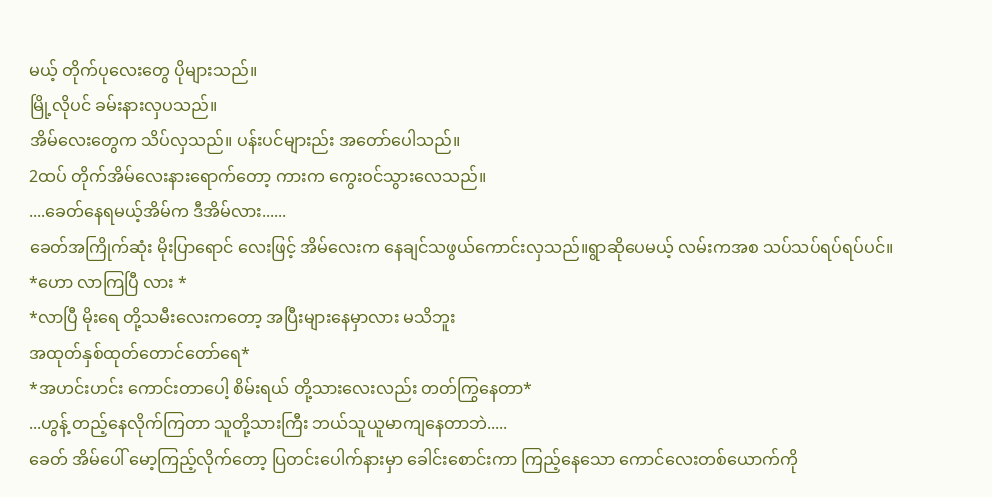မယ့် တိုက်ပုလေးတွေ ပိုများသည်။
မြို့လိုပင် ခမ်းနားလှပသည်။
အိမ်လေးတွေက သိပ်လှသည်။ ပန်းပင်များည်း အတော်ပေါသည်။
2ထပ် တိုက်အိမ်လေးနားရောက်တော့ ကားက ကွေးဝင်သွားလေသည်။
....ခေတ်နေရမယ့်အိမ်က ဒီအိမ်လား......
ခေတ်အကြိုက်ဆုံး မိုးပြာရောင် လေးဖြင့် အိမ်လေးက နေချင်သဖွယ်ကောင်းလှသည်။ရွာဆိုပေမယ့် လမ်းကအစ သပ်သပ်ရပ်ရပ်ပင်။
*ဟော လာကြပြီ လား *
*လာပြီ မိုးရေ တို့သမီးလေးကတော့ အပြီးများနေမှာလား မသိဘူး
အထုတ်နှစ်ထုတ်တောင်တော်ရေ*
*အဟင်းဟင်း ကောင်းတာပေါ့ စိမ်းရယ် တို့သားလေးလည်း တတ်ကြွနေတာ*
...ဟွန့် တည့်နေလိုက်ကြတာ သူတို့သားကြီး ဘယ်သူယူမာကျနေတာဘဲ.....
ခေတ် အိမ်ပေါ် မော့ကြည့်လိုက်တော့ ပြတင်းပေါက်နားမှာ ခေါင်းစောင်းကာ ကြည့်နေသော ကောင်လေးတစ်ယောက်ကို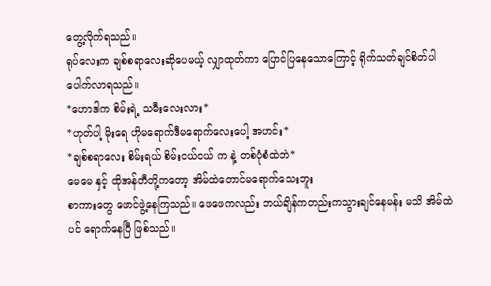တွေ့လိုက်ရသည်။
ရုပ်လေးက ချစ်စရာလေးဆိုပေမယ့် လျှာထုတ်ကာ ပြောင်ပြနေသောကြောင့် ရိုက်သတ်ချင်စိတ်ပါ ပေါက်လာရသည်။
*ဟောဒါက စိမ်းရဲ့ သမီးလေးလား*
*ဟုတ်ပါ့ မိုးရေ ဟိုမရောက်ဒီမရောက်လေးပေါ့ အဟင်း*
*ချစ်စရာလေး စိမ်းရယ် စိမ်းငယ်ငယ် က နဲ့ တစ်ပုံစံထဲဘဲ*
မေမေ နှင့် ထိုအန်တီတို့ကတော့ အိမ်ထဲတောင်မရောက်သေးဘူး
စာကားတွေ ဖောင်ဖွဲ့နေကြသည်။ ဖေဖေကလည်း ဘယ်ချိန်ကတည်းကသွားချင်နေမန်း မသိ အိမ်ထဲပင် ရောက်နေပြီ ဖြစ်သည်။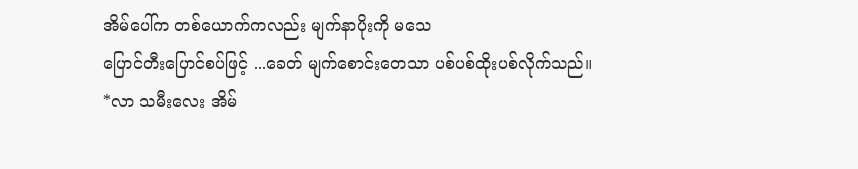အိမ်ပေါ်က တစ်ယောက်ကလည်း မျက်နာပိုးကို မသေ
ပြောင်တီးပြောင်စပ်ဖြင့် ...ခေတ် မျက်စောင်းတေသာ ပစ်ပစ်ထိုးပစ်လိုက်သည်။
*လာ သမီးလေး အိမ်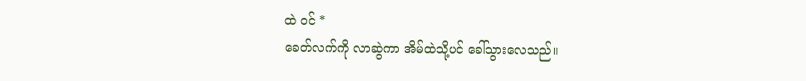ထဲ ဝင် *
ခေတ်လက်ကို လာဆွဲကာ အိမ်ထဲသို့ပင် ခေါ်သွားလေသည်။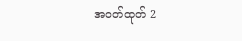အဝတ်ထုတ် 2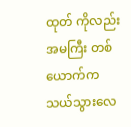ထုတ် ကိုလည်း အမကြီး တစ်ယောက်က သယ်သွားလေ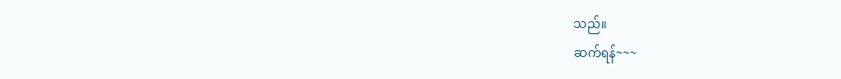သည်။
ဆက်ရန်~~~